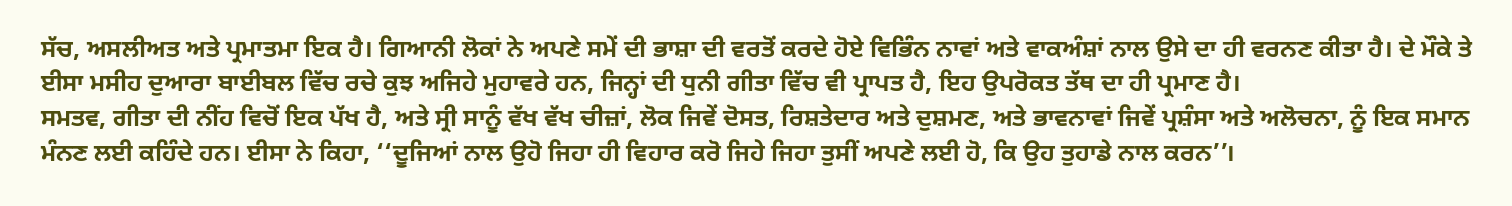ਸੱਚ, ਅਸਲੀਅਤ ਅਤੇ ਪ੍ਰਮਾਤਮਾ ਇਕ ਹੈ। ਗਿਆਨੀ ਲੋਕਾਂ ਨੇ ਅਪਣੇ ਸਮੇਂ ਦੀ ਭਾਸ਼ਾ ਦੀ ਵਰਤੋਂ ਕਰਦੇ ਹੋਏ ਵਿਭਿੰਨ ਨਾਵਾਂ ਅਤੇ ਵਾਕਅੰਸ਼ਾਂ ਨਾਲ ਉਸੇ ਦਾ ਹੀ ਵਰਨਣ ਕੀਤਾ ਹੈ। ਦੇ ਮੌਕੇ ਤੇ ਈਸਾ ਮਸੀਹ ਦੁਆਰਾ ਬਾਈਬਲ ਵਿੱਚ ਰਚੇ ਕੁਝ ਅਜਿਹੇ ਮੁਹਾਵਰੇ ਹਨ, ਜਿਨ੍ਹਾਂ ਦੀ ਧੁਨੀ ਗੀਤਾ ਵਿੱਚ ਵੀ ਪ੍ਰਾਪਤ ਹੈ, ਇਹ ਉਪਰੋਕਤ ਤੱਥ ਦਾ ਹੀ ਪ੍ਰਮਾਣ ਹੈ।
ਸਮਤਵ, ਗੀਤਾ ਦੀ ਨੀਂਹ ਵਿਚੋਂ ਇਕ ਪੱਖ ਹੈ, ਅਤੇ ਸ੍ਰੀ ਸਾਨੂੰ ਵੱਖ ਵੱਖ ਚੀਜ਼ਾਂ, ਲੋਕ ਜਿਵੇਂ ਦੋਸਤ, ਰਿਸ਼ਤੇਦਾਰ ਅਤੇ ਦੁਸ਼ਮਣ, ਅਤੇ ਭਾਵਨਾਵਾਂ ਜਿਵੇਂ ਪ੍ਰਸ਼ੰਸਾ ਅਤੇ ਅਲੋਚਨਾ, ਨੂੰ ਇਕ ਸਮਾਨ ਮੰਨਣ ਲਈ ਕਹਿੰਦੇ ਹਨ। ਈਸਾ ਨੇ ਕਿਹਾ, ‘‘ਦੂਜਿਆਂ ਨਾਲ ਉਹੋ ਜਿਹਾ ਹੀ ਵਿਹਾਰ ਕਰੋ ਜਿਹੇ ਜਿਹਾ ਤੁਸੀਂ ਅਪਣੇ ਲਈ ਹੋ, ਕਿ ਉਹ ਤੁਹਾਡੇ ਨਾਲ ਕਰਨ’’।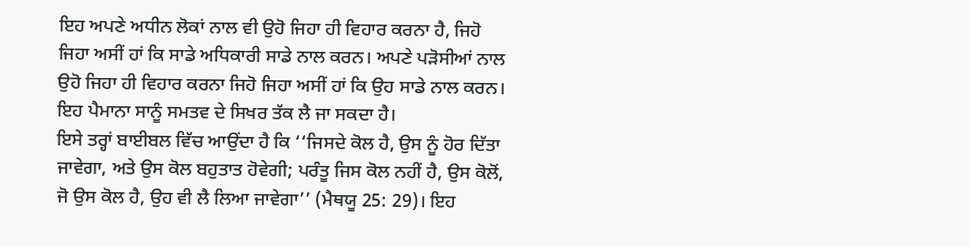ਇਹ ਅਪਣੇ ਅਧੀਨ ਲੋਕਾਂ ਨਾਲ ਵੀ ਉਹੋ ਜਿਹਾ ਹੀ ਵਿਹਾਰ ਕਰਨਾ ਹੈ, ਜਿਹੋ ਜਿਹਾ ਅਸੀਂ ਹਾਂ ਕਿ ਸਾਡੇ ਅਧਿਕਾਰੀ ਸਾਡੇ ਨਾਲ ਕਰਨ। ਅਪਣੇ ਪੜੋਸੀਆਂ ਨਾਲ ਉਹੋ ਜਿਹਾ ਹੀ ਵਿਹਾਰ ਕਰਨਾ ਜਿਹੋ ਜਿਹਾ ਅਸੀਂ ਹਾਂ ਕਿ ਉਹ ਸਾਡੇ ਨਾਲ ਕਰਨ। ਇਹ ਪੈਮਾਨਾ ਸਾਨੂੰ ਸਮਤਵ ਦੇ ਸਿਖਰ ਤੱਕ ਲੈ ਜਾ ਸਕਦਾ ਹੈ।
ਇਸੇ ਤਰ੍ਹਾਂ ਬਾਈਬਲ ਵਿੱਚ ਆਉਂਦਾ ਹੈ ਕਿ ‘‘ਜਿਸਦੇ ਕੋਲ ਹੈ, ਉਸ ਨੂੰ ਹੋਰ ਦਿੱਤਾ ਜਾਵੇਗਾ, ਅਤੇ ਉਸ ਕੋਲ ਬਹੁਤਾਤ ਹੋਵੇਗੀ; ਪਰੰਤੂ ਜਿਸ ਕੋਲ ਨਹੀਂ ਹੈ, ਉਸ ਕੋਲੋਂ, ਜੋ ਉਸ ਕੋਲ ਹੈ, ਉਹ ਵੀ ਲੈ ਲਿਆ ਜਾਵੇਗਾ’’ (ਮੈਥਯੂ 25: 29)। ਇਹ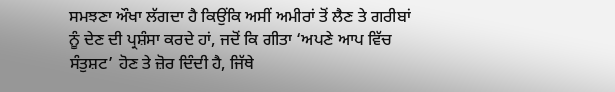ਸਮਝਣਾ ਔਖਾ ਲੱਗਦਾ ਹੈ ਕਿਉਂਕਿ ਅਸੀਂ ਅਮੀਰਾਂ ਤੋਂ ਲੈਣ ਤੇ ਗਰੀਬਾਂ ਨੂੰ ਦੇਣ ਦੀ ਪ੍ਰਸ਼ੰਸਾ ਕਰਦੇ ਹਾਂ, ਜਦੋਂ ਕਿ ਗੀਤਾ ‘ਅਪਣੇ ਆਪ ਵਿੱਚ ਸੰਤੁਸ਼ਟ’ ਹੋਣ ਤੇ ਜ਼ੋਰ ਦਿੰਦੀ ਹੈ, ਜਿੱਥੇ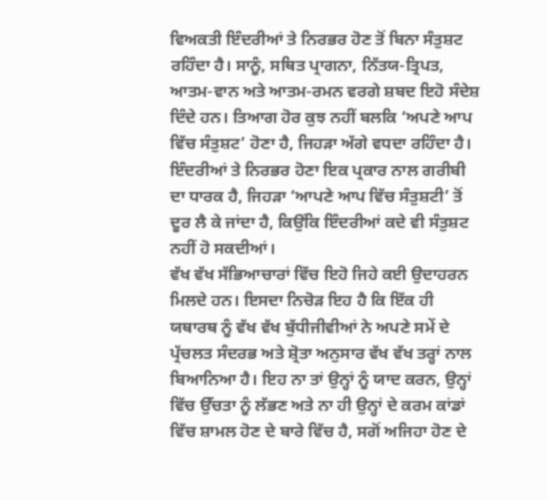ਵਿਅਕਤੀ ਇੰਦਰੀਆਂ ਤੇ ਨਿਰਭਰ ਹੋਣ ਤੋਂ ਬਿਨਾ ਸੰਤੁਸ਼ਟ ਰਹਿੰਦਾ ਹੈ। ਸਾਨੂੰ, ਸਥਿਤ ਪ੍ਰਾਗਨਾ, ਨਿੱਤਯ-ਤ੍ਰਿਪਤ, ਆਤਮ-ਵਾਨ ਅਤੇ ਆਤਮ-ਰਮਨ ਵਰਗੇ ਸ਼ਬਦ ਇਹੋ ਸੰਦੇਸ਼ ਦਿੰਦੇ ਹਨ। ਤਿਆਗ ਹੋਰ ਕੁਝ ਨਹੀਂ ਬਲਕਿ ‘ਅਪਣੇ ਆਪ ਵਿੱਚ ਸੰਤੁਸ਼ਟ’ ਹੋਣਾ ਹੈ, ਜਿਹੜਾ ਅੱਗੇ ਵਧਦਾ ਰਹਿੰਦਾ ਹੈ। ਇੰਦਰੀਆਂ ਤੇ ਨਿਰਭਰ ਹੋਣਾ ਇਕ ਪ੍ਰਕਾਰ ਨਾਲ ਗਰੀਬੀ ਦਾ ਧਾਰਕ ਹੈ, ਜਿਹੜਾ ‘ਆਪਣੇ ਆਪ ਵਿੱਚ ਸੰਤੁਸ਼ਟੀ’ ਤੋਂ ਦੂਰ ਲੈ ਕੇ ਜਾਂਦਾ ਹੈ, ਕਿਉਂਕਿ ਇੰਦਰੀਆਂ ਕਦੇ ਵੀ ਸੰਤੁਸ਼ਟ ਨਹੀਂ ਹੋ ਸਕਦੀਆਂ।
ਵੱਖ ਵੱਖ ਸੱਭਿਆਚਾਰਾਂ ਵਿੱਚ ਇਹੋ ਜਿਹੇ ਕਈ ਉਦਾਹਰਨ ਮਿਲਦੇ ਹਨ। ਇਸਦਾ ਨਿਚੋੜ ਇਹ ਹੈ ਕਿ ਇੱਕ ਹੀ ਯਥਾਰਥ ਨੂੰ ਵੱਖ ਵੱਖ ਬੁੱਧੀਜੀਵੀਆਂ ਨੇ ਅਪਣੇ ਸਮੇਂ ਦੇ ਪ੍ਰੱਚਲਤ ਸੰਦਰਭ ਅਤੇ ਸ਼੍ਰੋਤਾ ਅਨੁਸਾਰ ਵੱਖ ਵੱਖ ਤਰ੍ਹਾਂ ਨਾਲ ਬਿਆਨਿਆ ਹੈ। ਇਹ ਨਾ ਤਾਂ ਉਨ੍ਹਾਂ ਨੂੰ ਯਾਦ ਕਰਨ, ਉਨ੍ਹਾਂ ਵਿੱਚ ਉੱਚਤਾ ਨੂੰ ਲੱਭਣ ਅਤੇ ਨਾ ਹੀ ਉਨ੍ਹਾਂ ਦੇ ਕਰਮ ਕਾਂਡਾਂ ਵਿੱਚ ਸ਼ਾਮਲ ਹੋਣ ਦੇ ਬਾਰੇ ਵਿੱਚ ਹੈ, ਸਗੋਂ ਅਜਿਹਾ ਹੋਣ ਦੇ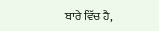ਬਾਰੇ ਵਿੱਚ ਹੈ,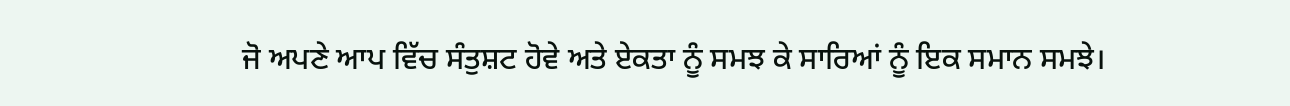ਜੋ ਅਪਣੇ ਆਪ ਵਿੱਚ ਸੰਤੁਸ਼ਟ ਹੋਵੇ ਅਤੇ ਏਕਤਾ ਨੂੰ ਸਮਝ ਕੇ ਸਾਰਿਆਂ ਨੂੰ ਇਕ ਸਮਾਨ ਸਮਝੇ।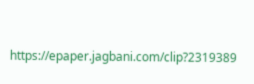https://epaper.jagbani.com/clip?2319389